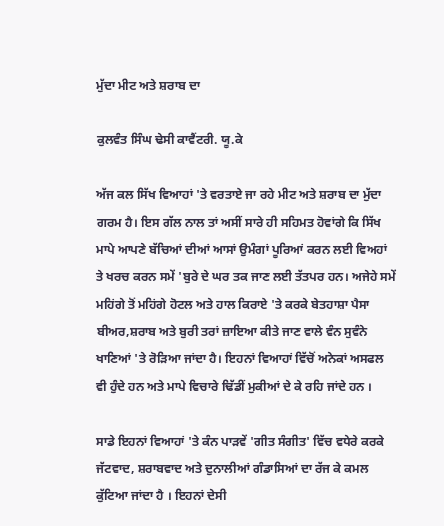ਮੁੱਦਾ ਮੀਟ ਅਤੇ ਸ਼ਰਾਬ ਦਾ

ਕੁਲਵੰਤ ਸਿੰਘ ਢੇਸੀ ਕਾਵੈਂਟਰੀ. ਯੂ.ਕੇ

ਅੱਜ ਕਲ ਸਿੱਖ ਵਿਆਹਾਂ 'ਤੇ ਵਰਤਾਏ ਜਾ ਰਹੇ ਮੀਟ ਅਤੇ ਸ਼ਰਾਬ ਦਾ ਮੁੱਦਾ ਗਰਮ ਹੈ। ਇਸ ਗੱਲ ਨਾਲ ਤਾਂ ਅਸੀਂ ਸਾਰੇ ਹੀ ਸਹਿਮਤ ਹੋਵਾਂਗੇ ਕਿ ਸਿੱਖ ਮਾਪੇ ਆਪਣੇ ਬੱਚਿਆਂ ਦੀਆਂ ਆਸਾਂ ਉਮੰਗਾਂ ਪੂਰਿਆਂ ਕਰਨ ਲਈ ਵਿਅਹਾਂ ਤੇ ਖਰਚ ਕਰਨ ਸਮੇਂ 'ਬੁਰੇ ਦੇ ਘਰ ਤਕ ਜਾਣ ਲਈ ਤੱਤਪਰ ਹਨ। ਅਜੇਹੇ ਸਮੇਂ ਮਹਿਂਗੇ ਤੋਂ ਮਹਿਂਗੇ ਹੋਟਲ ਅਤੇ ਹਾਲ ਕਿਰਾਏ 'ਤੇ ਕਰਕੇ ਬੇਤਹਾਸ਼ਾ ਪੈਸਾ ਬੀਅਰ,ਸ਼ਰਾਬ ਅਤੇ ਬੁਰੀ ਤਰਾਂ ਜ਼ਾਇਆ ਕੀਤੇ ਜਾਣ ਵਾਲੇ ਵੰਨ ਸੁਵੰਨੇ ਖਾਣਿਆਂ 'ਤੇ ਰੋੜਿਆ ਜਾਂਦਾ ਹੈ। ਇਹਨਾਂ ਵਿਆਹਾਂ ਵਿੱਚੋਂ ਅਨੇਕਾਂ ਅਸਫਲ ਵੀ ਹੁੰਦੇ ਹਨ ਅਤੇ ਮਾਪੇ ਵਿਚਾਰੇ ਢਿੱਡੀਂ ਮੁਕੀਆਂ ਦੇ ਕੇ ਰਹਿ ਜਾਂਦੇ ਹਨ ।

ਸਾਡੇ ਇਹਨਾਂ ਵਿਆਹਾਂ 'ਤੇ ਕੰਨ ਪਾੜਵੇਂ 'ਗੀਤ ਸੰਗੀਤ' ਵਿੱਚ ਵਧੇਰੇ ਕਰਕੇ ਜੱਟਵਾਦ, ਸ਼ਰਾਬਵਾਦ ਅਤੇ ਦੁਨਾਲੀਆਂ ਗੰਡਾਸਿਆਂ ਦਾ ਰੱਜ ਕੇ ਕਮਲ ਕੁੱਟਿਆ ਜਾਂਦਾ ਹੈ । ਇਹਨਾਂ ਦੇਸੀ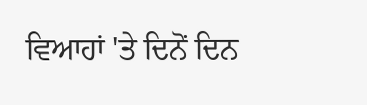ਵਿਆਹਾਂ 'ਤੇ ਦਿਨੋਂ ਦਿਨ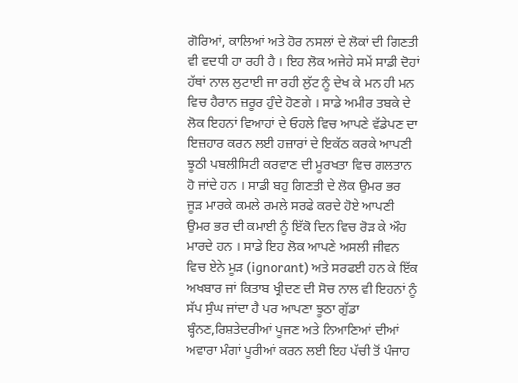ਗੋਰਿਆਂ, ਕਾਲਿਆਂ ਅਤੇ ਹੋਰ ਨਸਲਾਂ ਦੇ ਲੋਕਾਂ ਦੀ ਗਿਣਤੀ ਵੀ ਵਦਧੀ ਹਾ ਰਹੀ ਹੈ । ਇਹ ਲੋਕ ਅਜੇਹੇ ਸਮੇਂ ਸਾਡੀ ਦੋਹਾਂ ਹੱਥਾਂ ਨਾਲ ਲੁਟਾਈ ਜਾ ਰਹੀ ਲੁੱਟ ਨੂੰ ਦੇਖ ਕੇ ਮਨ ਹੀ ਮਨ ਵਿਚ ਹੈਰਾਨ ਜ਼ਰੂਰ ਹੁੰਦੇ ਹੋਣਗੇ । ਸਾਡੇ ਅਮੀਰ ਤਬਕੇ ਦੇ ਲੋਕ ਇਹਨਾਂ ਵਿਆਹਾਂ ਦੇ ਓਹਲੇ ਵਿਚ ਆਪਣੇ ਵੱਡੇਪਣ ਦਾ ਇਜ਼ਹਾਰ ਕਰਨ ਲਈ ਹਜ਼ਾਰਾਂ ਦੇ ਇਕੱਠ ਕਰਕੇ ਆਪਣੀ ਝੂਠੀ ਪਬਲੀਸਿਟੀ ਕਰਵਾਣ ਦੀ ਮੂਰਖਤਾ ਵਿਚ ਗਲਤਾਨ ਹੋ ਜਾਂਦੇ ਹਨ । ਸਾਡੀ ਬਹੁ ਗਿਣਤੀ ਦੇ ਲੋਕ ਉਮਰ ਭਰ ਜੂੜ ਮਾਰਕੇ ਕਮਲੇ ਰਮਲੇ ਸਰਫੇ ਕਰਦੇ ਹੋਏ ਆਪਣੀ ਉਮਰ ਭਰ ਦੀ ਕਮਾਈ ਨੂੰ ਇੱਕੋ ਦਿਨ ਵਿਚ ਰੋੜ ਕੇ ਔਹ ਮਾਰਦੇ ਹਨ । ਸਾਡੇ ਇਹ ਲੋਕ ਆਪਣੇ ਅਸਲੀ ਜੀਵਨ ਵਿਚ ਏਨੇ ਮੂੜ (ignorant) ਅਤੇ ਸਰਫਈ ਹਨ ਕੇ ਇੱਕ ਅਖਬਾਰ ਜਾਂ ਕਿਤਾਬ ਖ੍ਰੀਦਣ ਦੀ ਸੋਚ ਨਾਲ ਵੀ ਇਹਨਾਂ ਨੂੰ ਸੱਪ ਸੁੰਘ ਜਾਂਦਾ ਹੈ ਪਰ ਆਪਣਾ ਝੂਠਾ ਗੁੱਡਾ ਬ੍ਹੰਨਣ,ਰਿਸ਼ਤੇਦਰੀਆਂ ਪੂਜਣ ਅਤੇ ਨਿਆਣਿਆਂ ਦੀਆਂ ਅਵਾਰਾ ਮੰਗਾਂ ਪੂਰੀਆਂ ਕਰਨ ਲਈ ਇਹ ਪੱਚੀ ਤੋਂ ਪੰਜਾਹ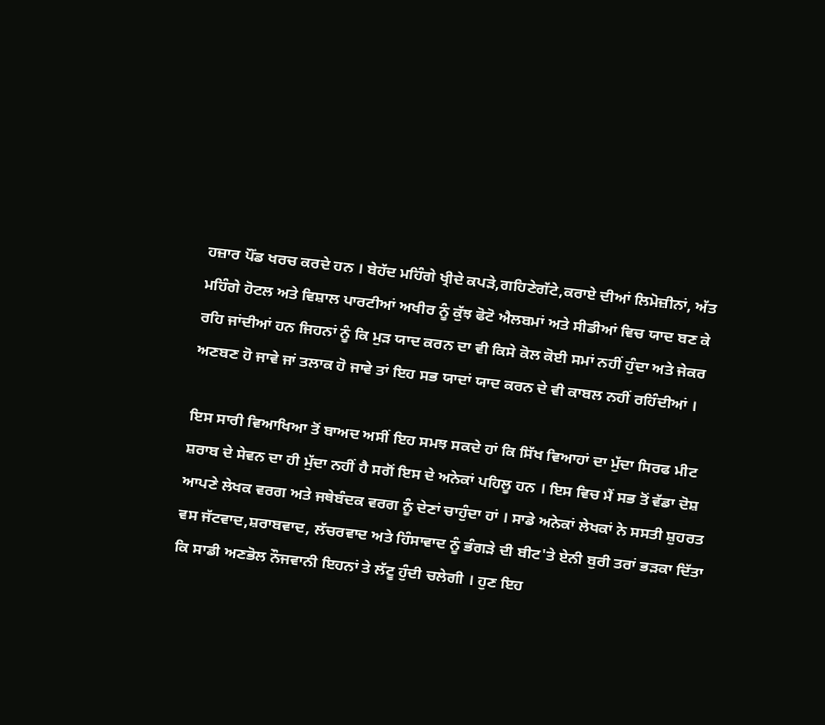ਹਜ਼ਾਰ ਪੌਂਡ ਖਰਚ ਕਰਦੇ ਹਨ । ਬੇਹੱਦ ਮਹਿੰਗੇ ਖ੍ਰੀਦੇ ਕਪੜੇ,ਗਹਿਣੇਗੱਟੇ,ਕਰਾਏ ਦੀਆਂ ਲਿਮੋਜ਼ੀਨਾਂ, ਅੱਤ ਮਹਿੰਗੇ ਹੋਟਲ ਅਤੇ ਵਿਸ਼ਾਲ ਪਾਰਟੀਆਂ ਅਖੀਰ ਨੂੰ ਕੁੱਝ ਫੋਟੋ ਐਲਬਮਾਂ ਅਤੇ ਸੀਡੀਆਂ ਵਿਚ ਯਾਦ ਬਣ ਕੇ ਰਹਿ ਜਾਂਦੀਆਂ ਹਨ ਜਿਹਨਾਂ ਨੂੰ ਕਿ ਮੁੜ ਯਾਦ ਕਰਨ ਦਾ ਵੀ ਕਿਸੇ ਕੋਲ ਕੋਈ ਸਮਾਂ ਨਹੀਂ ਹੁੰਦਾ ਅਤੇ ਜੇਕਰ ਅਣਬਣ ਹੋ ਜਾਵੇ ਜਾਂ ਤਲਾਕ ਹੋ ਜਾਵੇ ਤਾਂ ਇਹ ਸਭ ਯਾਦਾਂ ਯਾਦ ਕਰਨ ਦੇ ਵੀ ਕਾਬਲ ਨਹੀਂ ਰਹਿੰਦੀਆਂ ।

ਇਸ ਸਾਰੀ ਵਿਆਖਿਆ ਤੋਂ ਬਾਅਦ ਅਸੀਂ ਇਹ ਸਮਝ ਸਕਦੇ ਹਾਂ ਕਿ ਸਿੱਖ ਵਿਆਹਾਂ ਦਾ ਮੁੱਦਾ ਸਿਰਫ ਮੀਟ ਸ਼ਰਾਬ ਦੇ ਸੇਵਨ ਦਾ ਹੀ ਮੁੱਦਾ ਨਹੀਂ ਹੈ ਸਗੋਂ ਇਸ ਦੇ ਅਨੇਕਾਂ ਪਹਿਲੂ ਹਨ । ਇਸ ਵਿਚ ਮੈਂ ਸਭ ਤੋਂ ਵੱਡਾ ਦੋਸ਼ ਆਪਣੇ ਲੇਖਕ ਵਰਗ ਅਤੇ ਜਥੇਬੰਦਕ ਵਰਗ ਨੂੰ ਦੇਣਾਂ ਚਾਹੁੰਦਾ ਹਾਂ । ਸਾਡੇ ਅਨੇਕਾਂ ਲੇਖਕਾਂ ਨੇ ਸਸਤੀ ਸ਼ੁਹਰਤ ਵਸ ਜੱਟਵਾਦ,ਸ਼ਰਾਬਵਾਦ, ਲੱਚਰਵਾਦ ਅਤੇ ਹਿੰਸਾਵਾਦ ਨੂੰ ਭੰਗੜੇ ਦੀ ਬੀਟ'ਤੇ ਏਨੀ ਬੁਰੀ ਤਰਾਂ ਭੜਕਾ ਦਿੱਤਾ ਕਿ ਸਾਡੀ ਅਣਭੋਲ ਨੌਜਵਾਨੀ ਇਹਨਾਂ ਤੇ ਲੱਟੂ ਹੁੰਦੀ ਚਲੇਗੀ । ਹੁਣ ਇਹ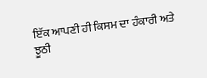ਇੱਕ ਆਪਣੀ ਹੀ ਕਿਸਮ ਦਾ ਹੰਕਾਰੀ ਅਤੇ ਝੂਠੀ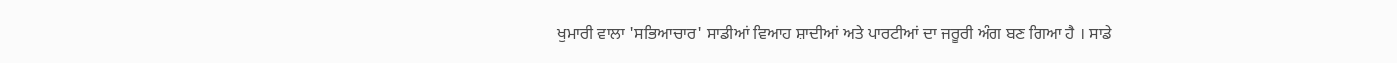ਖੁਮਾਰੀ ਵਾਲਾ 'ਸਭਿਆਚਾਰ' ਸਾਡੀਆਂ ਵਿਆਹ ਸ਼ਾਦੀਆਂ ਅਤੇ ਪਾਰਟੀਆਂ ਦਾ ਜਰੂਰੀ ਅੰਗ ਬਣ ਗਿਆ ਹੈ । ਸਾਡੇ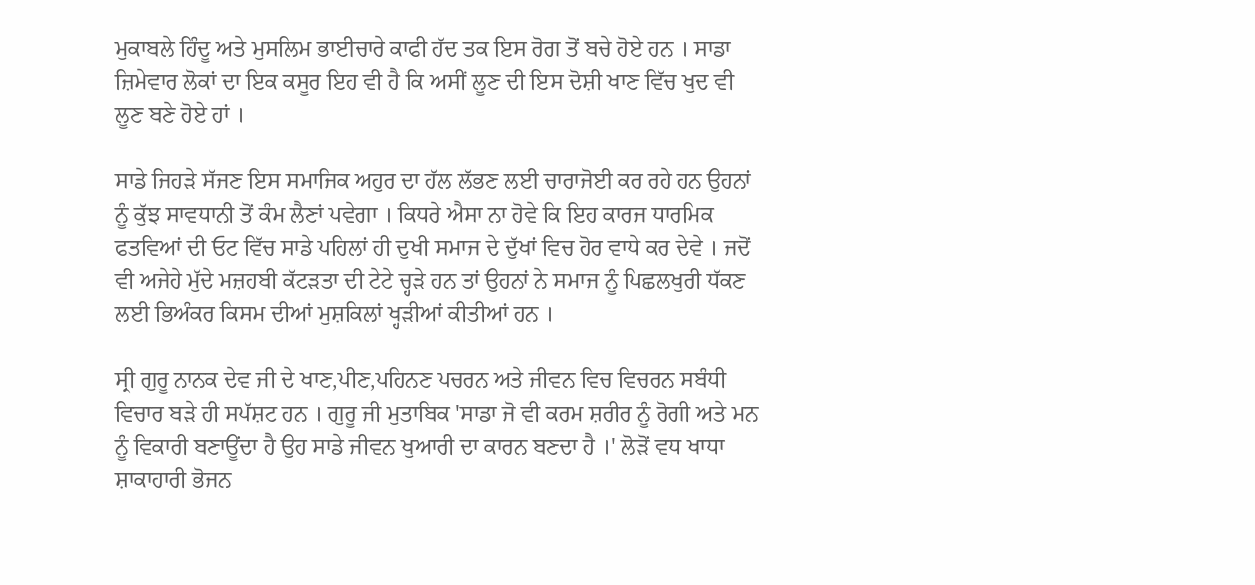ਮੁਕਾਬਲੇ ਹਿੰਦੂ ਅਤੇ ਮੁਸਲਿਮ ਭਾਈਚਾਰੇ ਕਾਫੀ ਹੱਦ ਤਕ ਇਸ ਰੋਗ ਤੋਂ ਬਚੇ ਹੋਏ ਹਨ । ਸਾਡਾ ਜ਼ਿਮੇਵਾਰ ਲੋਕਾਂ ਦਾ ਇਕ ਕਸੂਰ ਇਹ ਵੀ ਹੈ ਕਿ ਅਸੀਂ ਲੂਣ ਦੀ ਇਸ ਦੋਸ਼ੀ ਖਾਣ ਵਿੱਚ ਖੁਦ ਵੀ ਲੂਣ ਬਣੇ ਹੋਏ ਹਾਂ ।

ਸਾਡੇ ਜਿਹੜੇ ਸੱਜਣ ਇਸ ਸਮਾਜਿਕ ਅਹੁਰ ਦਾ ਹੱਲ ਲੱਭਣ ਲਈ ਚਾਰਾਜੋਈ ਕਰ ਰਹੇ ਹਨ ਉਹਨਾਂ ਨੂੰ ਕੁੱਝ ਸਾਵਧਾਨੀ ਤੋਂ ਕੰਮ ਲੈਣਾਂ ਪਵੇਗਾ । ਕਿਧਰੇ ਐਸਾ ਨਾ ਹੋਵੇ ਕਿ ਇਹ ਕਾਰਜ ਧਾਰਮਿਕ ਫਤਵਿਆਂ ਦੀ ਓਟ ਵਿੱਚ ਸਾਡੇ ਪਹਿਲਾਂ ਹੀ ਦੁਖੀ ਸਮਾਜ ਦੇ ਦੁੱਖਾਂ ਵਿਚ ਹੋਰ ਵਾਧੇ ਕਰ ਦੇਵੇ । ਜਦੋਂ ਵੀ ਅਜੇਹੇ ਮੁੱਦੇ ਮਜ਼ਹਬੀ ਕੱਟੜਤਾ ਦੀ ਟੇਟੇ ਚ੍ਹੜੇ ਹਨ ਤਾਂ ਉਹਨਾਂ ਨੇ ਸਮਾਜ ਨੂੰ ਪਿਛਲਖੁਰੀ ਧੱਕਣ ਲਈ ਭਿਅੰਕਰ ਕਿਸਮ ਦੀਆਂ ਮੁਸ਼ਕਿਲਾਂ ਖ੍ਹੜੀਆਂ ਕੀਤੀਆਂ ਹਨ ।

ਸ੍ਰੀ ਗੁਰੂ ਨਾਨਕ ਦੇਵ ਜੀ ਦੇ ਖਾਣ,ਪੀਣ,ਪਹਿਨਣ ਪਚਰਨ ਅਤੇ ਜੀਵਨ ਵਿਚ ਵਿਚਰਨ ਸਬੰਧੀ ਵਿਚਾਰ ਬੜੇ ਹੀ ਸਪੱਸ਼ਟ ਹਨ । ਗੁਰੂ ਜੀ ਮੁਤਾਬਿਕ 'ਸਾਡਾ ਜੋ ਵੀ ਕਰਮ ਸ਼ਰੀਰ ਨੂੰ ਰੋਗੀ ਅਤੇ ਮਨ ਨੂੰ ਵਿਕਾਰੀ ਬਣਾਊਂਦਾ ਹੈ ਉਹ ਸਾਡੇ ਜੀਵਨ ਖੁਆਰੀ ਦਾ ਕਾਰਨ ਬਣਦਾ ਹੈ ।' ਲੋੜੋਂ ਵਧ ਖਾਧਾ ਸ਼ਾਕਾਹਾਰੀ ਭੋਜਨ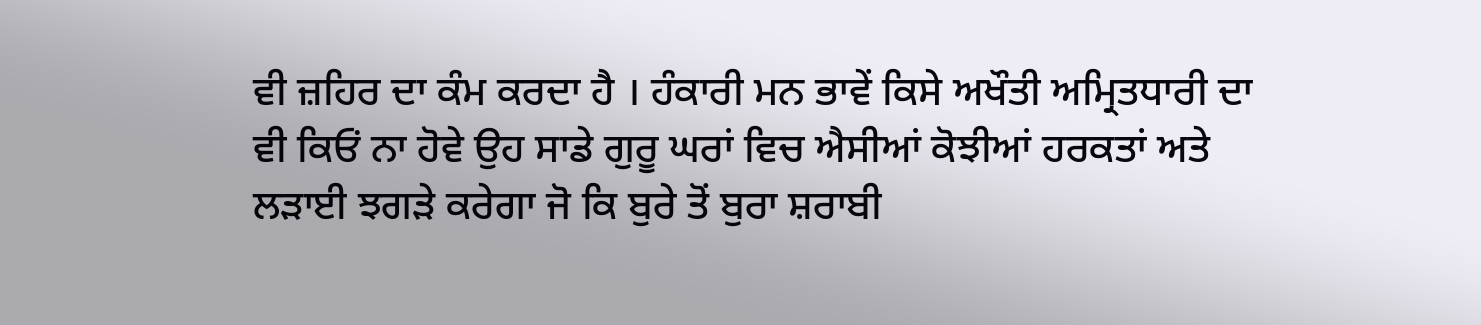ਵੀ ਜ਼ਹਿਰ ਦਾ ਕੰਮ ਕਰਦਾ ਹੈ । ਹੰਕਾਰੀ ਮਨ ਭਾਵੇਂ ਕਿਸੇ ਅਖੌਤੀ ਅਮ੍ਰਿਤਧਾਰੀ ਦਾ ਵੀ ਕਿਓਂ ਨਾ ਹੋਵੇ ਉਹ ਸਾਡੇ ਗੁਰੂ ਘਰਾਂ ਵਿਚ ਐਸੀਆਂ ਕੋਝੀਆਂ ਹਰਕਤਾਂ ਅਤੇ ਲੜਾਈ ਝਗੜੇ ਕਰੇਗਾ ਜੋ ਕਿ ਬੁਰੇ ਤੋਂ ਬੁਰਾ ਸ਼ਰਾਬੀ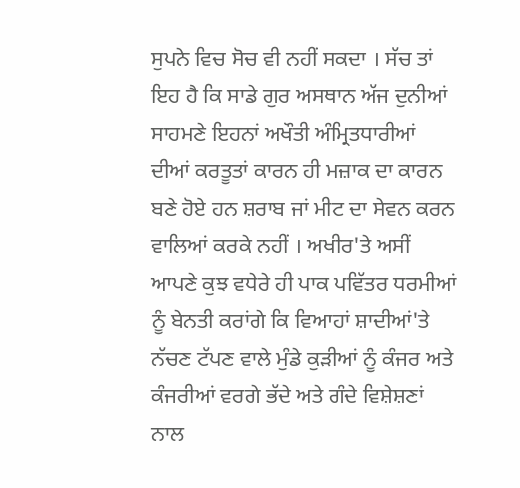ਸੁਪਨੇ ਵਿਚ ਸੋਚ ਵੀ ਨਹੀਂ ਸਕਦਾ । ਸੱਚ ਤਾਂ ਇਹ ਹੈ ਕਿ ਸਾਡੇ ਗੁਰ ਅਸਥਾਨ ਅੱਜ ਦੁਨੀਆਂ ਸਾਹਮਣੇ ਇਹਨਾਂ ਅਖੌਤੀ ਅੰਮ੍ਰਿਤਧਾਰੀਆਂ ਦੀਆਂ ਕਰਤੂਤਾਂ ਕਾਰਨ ਹੀ ਮਜ਼ਾਕ ਦਾ ਕਾਰਨ ਬਣੇ ਹੋਏ ਹਨ ਸ਼ਰਾਬ ਜਾਂ ਮੀਟ ਦਾ ਸੇਵਨ ਕਰਨ ਵਾਲਿਆਂ ਕਰਕੇ ਨਹੀਂ । ਅਖੀਰ'ਤੇ ਅਸੀਂ ਆਪਣੇ ਕੁਝ ਵਧੇਰੇ ਹੀ ਪਾਕ ਪਵਿੱਤਰ ਧਰਮੀਆਂ ਨੂੰ ਬੇਨਤੀ ਕਰਾਂਗੇ ਕਿ ਵਿਆਹਾਂ ਸ਼ਾਦੀਆਂ'ਤੇ ਨੱਚਣ ਟੱਪਣ ਵਾਲੇ ਮੁੰਡੇ ਕੁੜੀਆਂ ਨੂੰ ਕੰਜਰ ਅਤੇ ਕੰਜਰੀਆਂ ਵਰਗੇ ਭੱਦੇ ਅਤੇ ਗੰਦੇ ਵਿਸ਼ੇਸ਼ਣਾਂ ਨਾਲ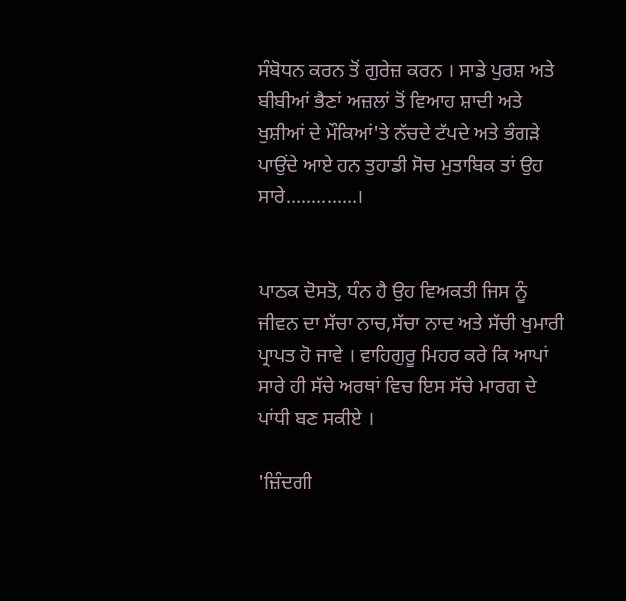ਸੰਬੋਧਨ ਕਰਨ ਤੋਂ ਗੁਰੇਜ਼ ਕਰਨ । ਸਾਡੇ ਪੁਰਸ਼ ਅਤੇ ਬੀਬੀਆਂ ਭੈਣਾਂ ਅਜ਼ਲਾਂ ਤੋਂ ਵਿਆਹ ਸ਼ਾਦੀ ਅਤੇ ਖੁਸ਼ੀਆਂ ਦੇ ਮੌਕਿਆਂ'ਤੇ ਨੱਚਦੇ ਟੱਪਦੇ ਅਤੇ ਭੰਗੜੇ ਪਾਉਂਦੇ ਆਏ ਹਨ ਤੁਹਾਡੀ ਸੋਚ ਮੁਤਾਬਿਕ ਤਾਂ ਉਹ ਸਾਰੇ..............।


ਪਾਠਕ ਦੋਸਤੋ, ਧੰਨ ਹੈ ਉਹ ਵਿਅਕਤੀ ਜਿਸ ਨੂੰ ਜੀਵਨ ਦਾ ਸੱਚਾ ਨਾਚ,ਸੱਚਾ ਨਾਦ ਅਤੇ ਸੱਚੀ ਖੁਮਾਰੀ ਪ੍ਰਾਪਤ ਹੋ ਜਾਵੇ । ਵਾਹਿਗੁਰੂ ਮਿਹਰ ਕਰੇ ਕਿ ਆਪਾਂ ਸਾਰੇ ਹੀ ਸੱਚੇ ਅਰਥਾਂ ਵਿਚ ਇਸ ਸੱਚੇ ਮਾਰਗ ਦੇ ਪਾਂਧੀ ਬਣ ਸਕੀਏ ।

'ਜ਼ਿੰਦਗੀ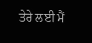ਤੇਰੇ ਲਈ ਮੈਂ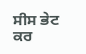ਸੀਸ ਭੇਟ ਕਰ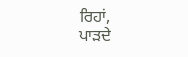ਰਿਹਾਂ,
ਪਾੜਦੇ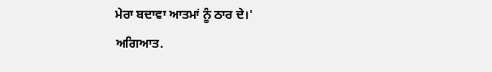ਮੇਰਾ ਬਦਾਵਾ ਆਤਮਾਂ ਨੂੰ ਠਾਰ ਦੇ।'
ਅਗਿਆਤ.